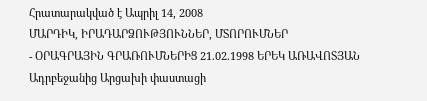Հրատարակված է Ապրիլ 14, 2008
ՄԱՐԴԻԿ, ԻՐԱԴԱՐՁՈՒԹՅՈՒՆՆԵՐ, ՄՏՈՐՈՒՄՆԵՐ
- ՕՐԱԳՐԱՅԻՆ ԳՐԱՌՈՒՄՆԵՐԻՑ 21.02.1998 ԵՐԵԿ ԱՌԱՎՈՏՅԱՆ Ադրբեջանից Արցախի փաստացի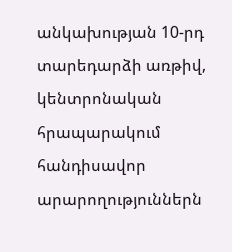անկախության 10-րդ տարեդարձի առթիվ, կենտրոնական հրապարակում հանդիսավոր արարողություններն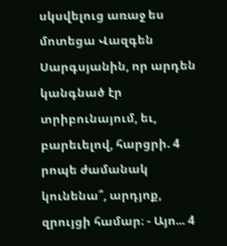սկսվելուց առաջ ես մոտեցա Վազգեն Սարգսյանին, որ արդեն կանգնած էր տրիբունայում, եւ, բարեւելով, հարցրի. 4 րոպե ժամանակ կունենա՞, արդյոք, զրույցի համար։ - Այո... 4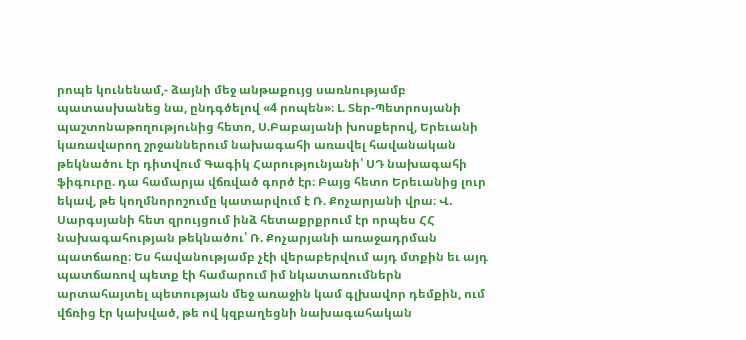րոպե կունենամ,- ձայնի մեջ անթաքույց սառնությամբ պատասխանեց նա, ընդգծելով «4 րոպեն»։ Լ. Տեր-Պետրոսյանի պաշտոնաթողությունից հետո, Ս.Բաբայանի խոսքերով, Երեւանի կառավարող շրջաններում նախագահի առավել հավանական թեկնածու էր դիտվում Գագիկ Հարությունյանի՝ ՍԴ նախագահի ֆիգուրը. դա համարյա վճռված գործ էր։ Բայց հետո Երեւանից լուր եկավ, թե կողմնորոշումը կատարվում է Ռ. Քոչարյանի վրա։ Վ. Սարգսյանի հետ զրույցում ինձ հետաքրքրում էր որպես ՀՀ նախագահության թեկնածու՝ Ռ. Քոչարյանի առաջադրման պատճառը։ Ես հավանությամբ չէի վերաբերվում այդ մտքին եւ այդ պատճառով պետք էի համարում իմ նկատառումներն արտահայտել պետության մեջ առաջին կամ գլխավոր դեմքին, ում վճռից էր կախված, թե ով կզբաղեցնի նախագահական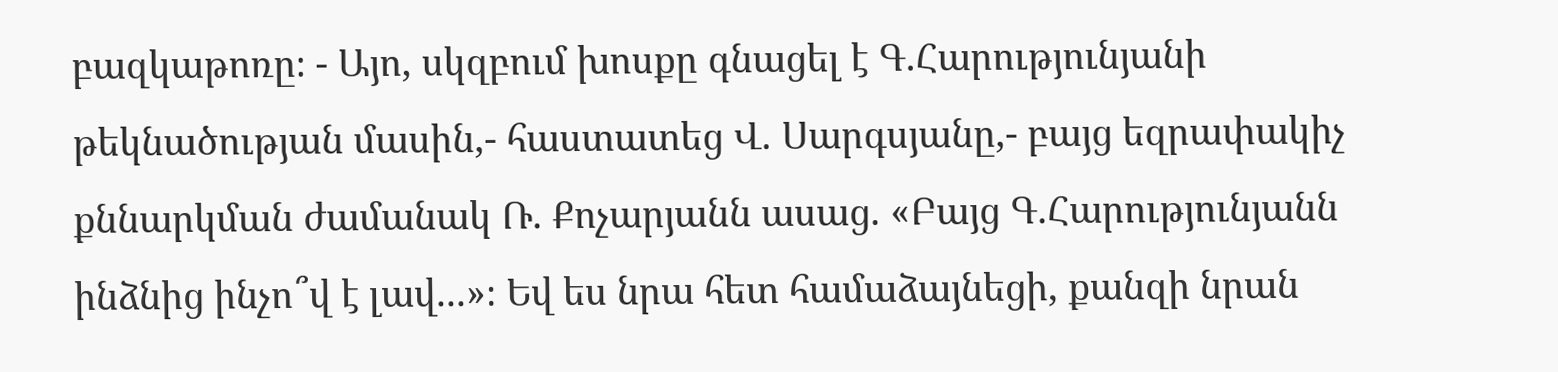բազկաթոռը։ - Այո, սկզբում խոսքը գնացել է Գ.Հարությունյանի թեկնածության մասին,- հաստատեց Վ. Սարգսյանը,- բայց եզրափակիչ քննարկման ժամանակ Ռ. Քոչարյանն ասաց. «Բայց Գ.Հարությունյանն ինձնից ինչո՞վ է լավ...»։ Եվ ես նրա հետ համաձայնեցի, քանզի նրան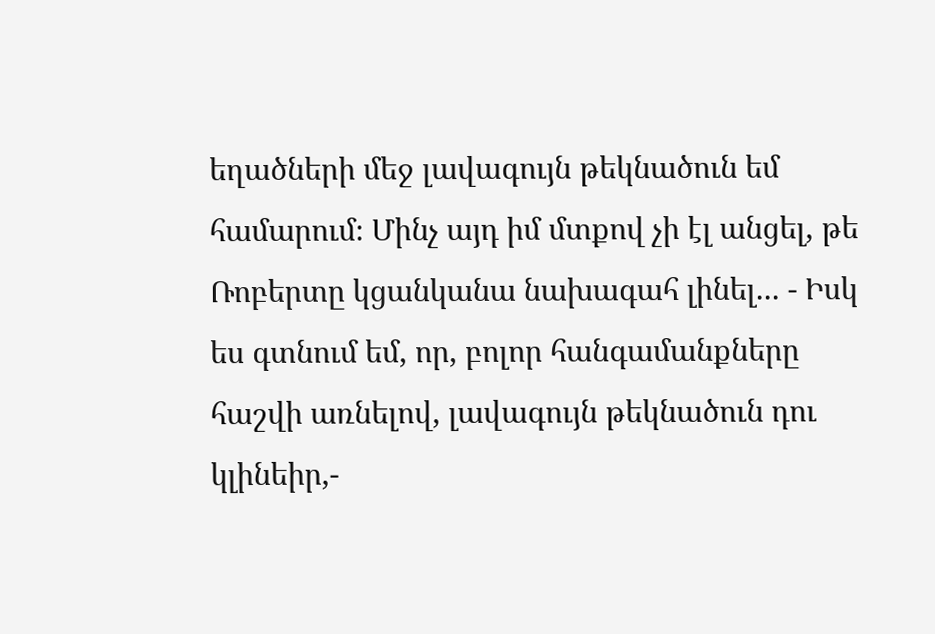եղածների մեջ լավագույն թեկնածուն եմ համարում։ Մինչ այդ իմ մտքով չի էլ անցել, թե Ռոբերտը կցանկանա նախագահ լինել... - Իսկ ես գտնում եմ, որ, բոլոր հանգամանքները հաշվի առնելով, լավագույն թեկնածուն դու կլինեիր,-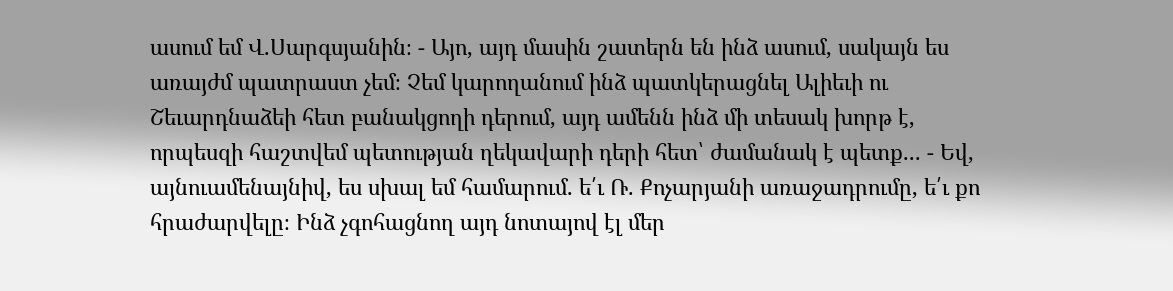ասում եմ Վ.Սարգսյանին։ - Այո, այդ մասին շատերն են ինձ ասում, սակայն ես առայժմ պատրաստ չեմ։ Չեմ կարողանում ինձ պատկերացնել Ալիեւի ու Շեւարդնաձեի հետ բանակցողի դերում, այդ ամենն ինձ մի տեսակ խորթ է, որպեսզի հաշտվեմ պետության ղեկավարի դերի հետ՝ ժամանակ է պետք... - Եվ, այնուամենայնիվ, ես սխալ եմ համարում. ե՛ւ Ռ. Քոչարյանի առաջադրումը, ե՛ւ քո հրաժարվելը։ Ինձ չգոհացնող այդ նոտայով էլ մեր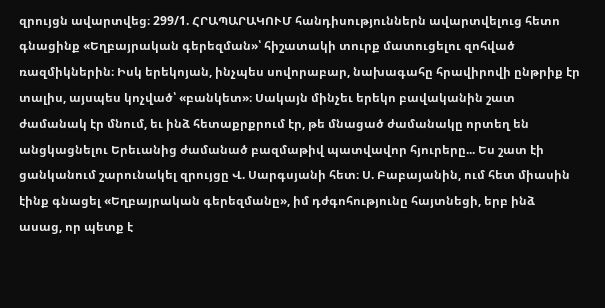զրույցն ավարտվեց։ 299/1. ՀՐԱՊԱՐԱԿՈՒՄ հանդիսություններն ավարտվելուց հետո գնացինք «Եղբայրական գերեզման»՝ հիշատակի տուրք մատուցելու զոհված ռազմիկներին։ Իսկ երեկոյան, ինչպես սովորաբար, նախագահը հրավիրովի ընթրիք էր տալիս, այսպես կոչված՝ «բանկետ»։ Սակայն մինչեւ երեկո բավականին շատ ժամանակ էր մնում, եւ ինձ հետաքրքրում էր, թե մնացած ժամանակը որտեղ են անցկացնելու Երեւանից ժամանած բազմաթիվ պատվավոր հյուրերը... Ես շատ էի ցանկանում շարունակել զրույցը Վ. Սարգսյանի հետ։ Ս. Բաբայանին, ում հետ միասին էինք գնացել «Եղբայրական գերեզմանը», իմ դժգոհությունը հայտնեցի, երբ ինձ ասաց, որ պետք է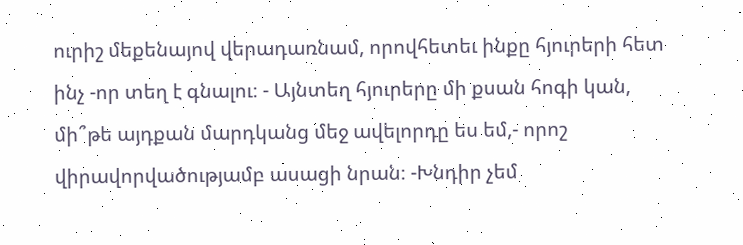ուրիշ մեքենայով վերադառնամ, որովհետեւ ինքը հյուրերի հետ ինչ -որ տեղ է գնալու։ - Այնտեղ հյուրերը մի քսան հոգի կան, մի՞թե այդքան մարդկանց մեջ ավելորդը ես եմ,- որոշ վիրավորվածությամբ ասացի նրան։ -Խնդիր չեմ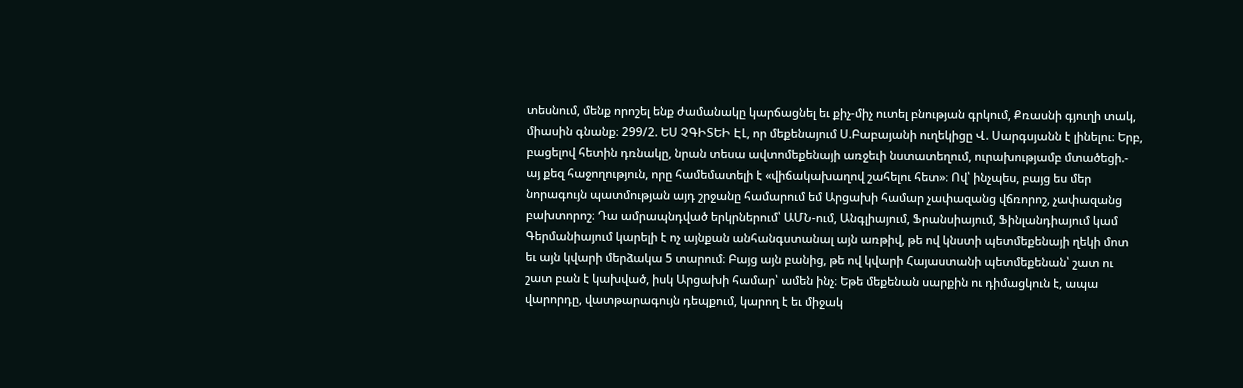տեսնում, մենք որոշել ենք ժամանակը կարճացնել եւ քիչ-միչ ուտել բնության գրկում, Քռասնի գյուղի տակ, միասին գնանք։ 299/2. ԵՍ ՉԳԻՏԵԻ ԷԼ, որ մեքենայում Ս.Բաբայանի ուղեկիցը Վ. Սարգսյանն է լինելու։ Երբ, բացելով հետին դռնակը, նրան տեսա ավտոմեքենայի առջեւի նստատեղում, ուրախությամբ մտածեցի.- այ քեզ հաջողություն, որը համեմատելի է «վիճակախաղով շահելու հետ»։ Ով՝ ինչպես, բայց ես մեր նորագույն պատմության այդ շրջանը համարում եմ Արցախի համար չափազանց վճռորոշ, չափազանց բախտորոշ։ Դա ամրապնդված երկրներում՝ ԱՄՆ-ում, Անգլիայում, Ֆրանսիայում, Ֆինլանդիայում կամ Գերմանիայում կարելի է ոչ այնքան անհանգստանալ այն առթիվ, թե ով կնստի պետմեքենայի ղեկի մոտ եւ այն կվարի մերձակա 5 տարում։ Բայց այն բանից, թե ով կվարի Հայաստանի պետմեքենան՝ շատ ու շատ բան է կախված, իսկ Արցախի համար՝ ամեն ինչ։ Եթե մեքենան սարքին ու դիմացկուն է, ապա վարորդը, վատթարագույն դեպքում, կարող է եւ միջակ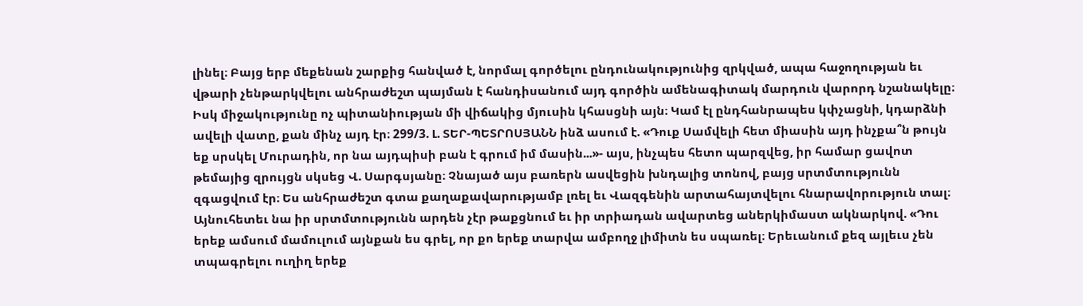լինել։ Բայց երբ մեքենան շարքից հանված է, նորմալ գործելու ընդունակությունից զրկված, ապա հաջողության եւ վթարի չենթարկվելու անհրաժեշտ պայման է հանդիսանում այդ գործին ամենագիտակ մարդուն վարորդ նշանակելը։ Իսկ միջակությունը ոչ պիտանիության մի վիճակից մյուսին կհասցնի այն։ Կամ էլ ընդհանրապես կփչացնի, կդարձնի ավելի վատը, քան մինչ այդ էր։ 299/3. Լ. ՏԵՐ-ՊԵՏՐՈՍՅԱՆՆ ինձ ասում է. «Դուք Սամվելի հետ միասին այդ ինչքա՞ն թույն եք սրսկել Մուրադին, որ նա այդպիսի բան է գրում իմ մասին...»- այս, ինչպես հետո պարզվեց, իր համար ցավոտ թեմայից զրույցն սկսեց Վ. Սարգսյանը։ Չնայած այս բառերն ասվեցին խնդալից տոնով, բայց սրտմտությունն զգացվում էր։ Ես անհրաժեշտ գտա քաղաքավարությամբ լռել եւ Վազգենին արտահայտվելու հնարավորություն տալ։ Այնուհետեւ նա իր սրտմտությունն արդեն չէր թաքցնում եւ իր տրիադան ավարտեց աներկիմաստ ակնարկով. «Դու երեք ամսում մամուլում այնքան ես գրել, որ քո երեք տարվա ամբողջ լիմիտն ես սպառել։ Երեւանում քեզ այլեւս չեն տպագրելու ուղիղ երեք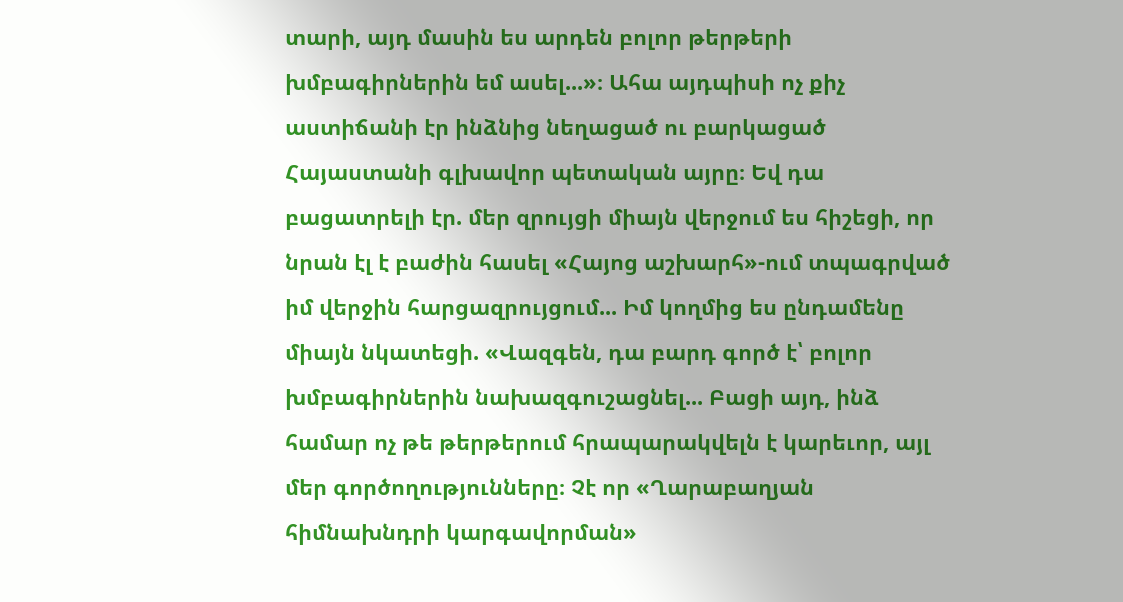տարի, այդ մասին ես արդեն բոլոր թերթերի խմբագիրներին եմ ասել...»։ Ահա այդպիսի ոչ քիչ աստիճանի էր ինձնից նեղացած ու բարկացած Հայաստանի գլխավոր պետական այրը։ Եվ դա բացատրելի էր. մեր զրույցի միայն վերջում ես հիշեցի, որ նրան էլ է բաժին հասել «Հայոց աշխարհ»-ում տպագրված իմ վերջին հարցազրույցում... Իմ կողմից ես ընդամենը միայն նկատեցի. «Վազգեն, դա բարդ գործ է՝ բոլոր խմբագիրներին նախազգուշացնել... Բացի այդ, ինձ համար ոչ թե թերթերում հրապարակվելն է կարեւոր, այլ մեր գործողությունները։ Չէ որ «Ղարաբաղյան հիմնախնդրի կարգավորման»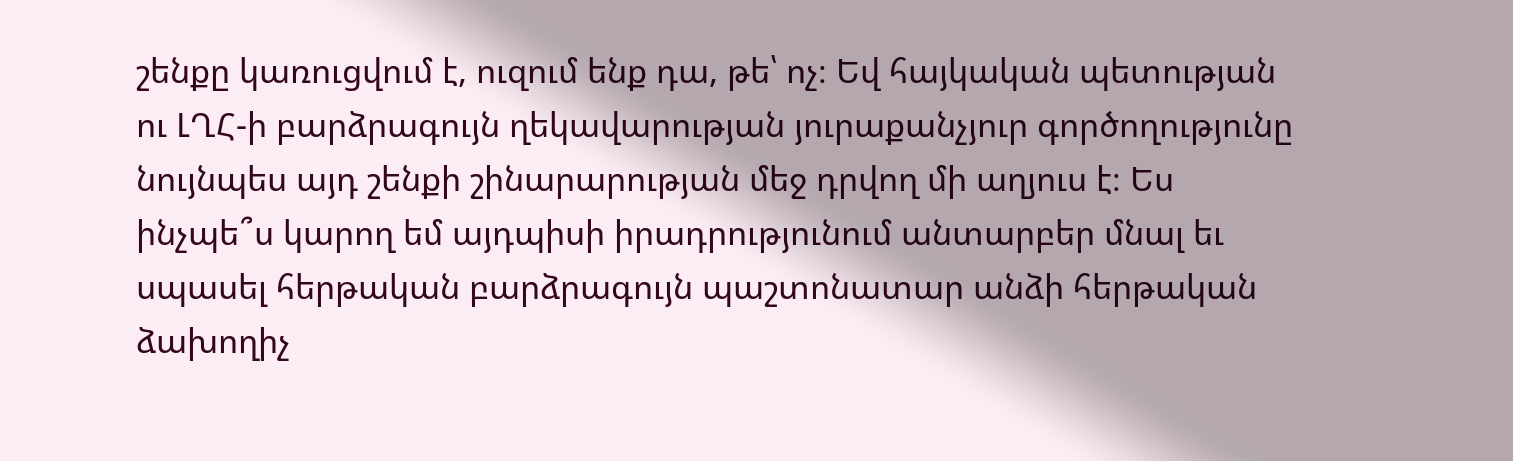շենքը կառուցվում է, ուզում ենք դա, թե՝ ոչ։ Եվ հայկական պետության ու ԼՂՀ-ի բարձրագույն ղեկավարության յուրաքանչյուր գործողությունը նույնպես այդ շենքի շինարարության մեջ դրվող մի աղյուս է։ Ես ինչպե՞ս կարող եմ այդպիսի իրադրությունում անտարբեր մնալ եւ սպասել հերթական բարձրագույն պաշտոնատար անձի հերթական ձախողիչ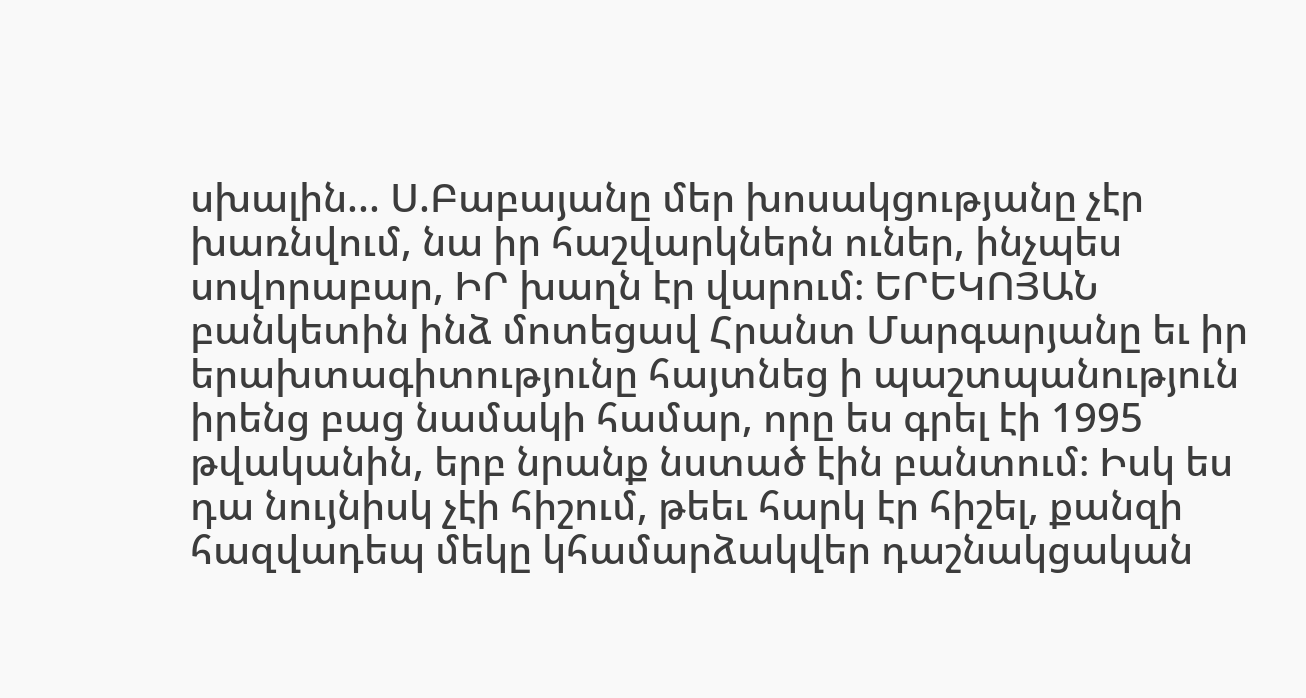սխալին... Ս.Բաբայանը մեր խոսակցությանը չէր խառնվում, նա իր հաշվարկներն ուներ, ինչպես սովորաբար, ԻՐ խաղն էր վարում։ ԵՐԵԿՈՅԱՆ բանկետին ինձ մոտեցավ Հրանտ Մարգարյանը եւ իր երախտագիտությունը հայտնեց ի պաշտպանություն իրենց բաց նամակի համար, որը ես գրել էի 1995 թվականին, երբ նրանք նստած էին բանտում։ Իսկ ես դա նույնիսկ չէի հիշում, թեեւ հարկ էր հիշել, քանզի հազվադեպ մեկը կհամարձակվեր դաշնակցական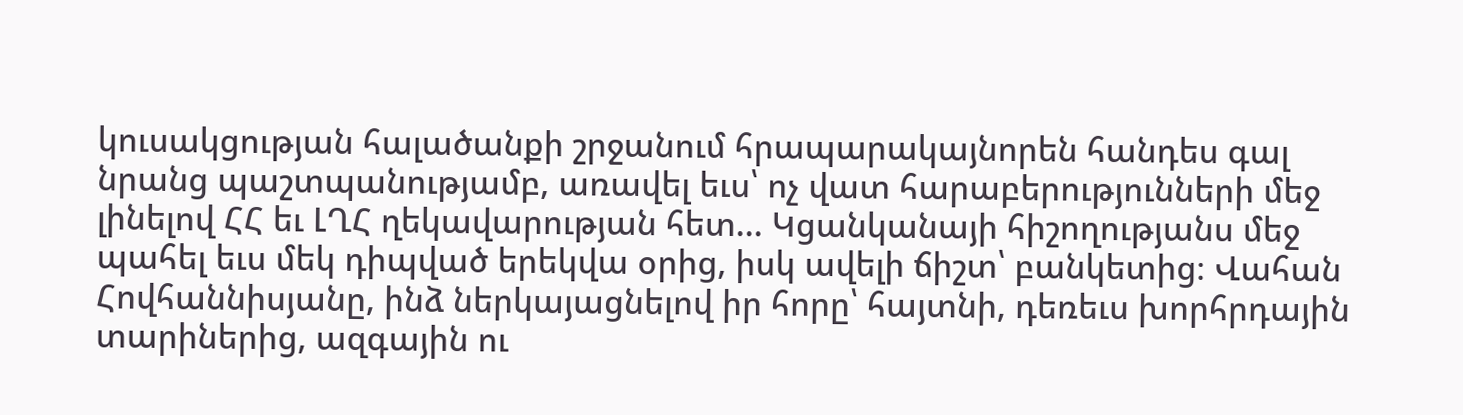կուսակցության հալածանքի շրջանում հրապարակայնորեն հանդես գալ նրանց պաշտպանությամբ, առավել եւս՝ ոչ վատ հարաբերությունների մեջ լինելով ՀՀ եւ ԼՂՀ ղեկավարության հետ... Կցանկանայի հիշողությանս մեջ պահել եւս մեկ դիպված երեկվա օրից, իսկ ավելի ճիշտ՝ բանկետից։ Վահան Հովհաննիսյանը, ինձ ներկայացնելով իր հորը՝ հայտնի, դեռեւս խորհրդային տարիներից, ազգային ու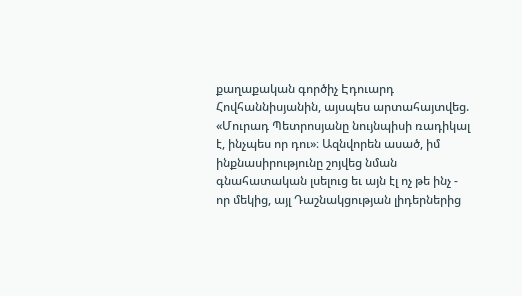քաղաքական գործիչ Էդուարդ Հովհաննիսյանին, այսպես արտահայտվեց. «Մուրադ Պետրոսյանը նույնպիսի ռադիկալ է, ինչպես որ դու»։ Ազնվորեն ասած, իմ ինքնասիրությունը շոյվեց նման գնահատական լսելուց եւ այն էլ ոչ թե ինչ - որ մեկից, այլ Դաշնակցության լիդերներից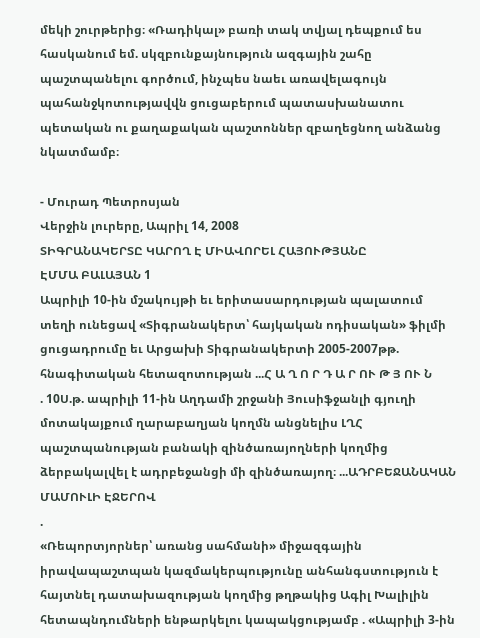մեկի շուրթերից։ «Ռադիկալ» բառի տակ տվյալ դեպքում ես հասկանում եմ. սկզբունքայնություն ազգային շահը պաշտպանելու գործում, ինչպես նաեւ առավելագույն պահանջկոտությավվն ցուցաբերում պատասխանատու պետական ու քաղաքական պաշտոններ զբաղեցնող անձանց նկատմամբ։

- Մուրադ Պետրոսյան
Վերջին լուրերը, Ապրիլ 14, 2008
ՏԻԳՐԱՆԱԿԵՐՏԸ ԿԱՐՈՂ Է ՄԻԱՎՈՐԵԼ ՀԱՅՈՒԹՅԱՆԸ
ԷՄՄԱ ԲԱԼԱՅԱՆ 1
Ապրիլի 10-ին մշակույթի եւ երիտասարդության պալատում տեղի ունեցավ «Տիգրանակերտ՝ հայկական ոդիսական» ֆիլմի ցուցադրումը եւ Արցախի Տիգրանակերտի 2005-2007թթ. հնագիտական հետազոտության ...Հ Ա Ղ Ո Ր Դ Ա Ր ՈՒ Թ Յ ՈՒ Ն
. 10Ս.թ. ապրիլի 11-ին Աղդամի շրջանի Յուսիֆջանլի գյուղի մոտակայքում ղարաբաղյան կողմն անցնելիս ԼՂՀ պաշտպանության բանակի զինծառայողների կողմից ձերբակալվել է ադրբեջանցի մի զինծառայող։ ...ԱԴՐԲԵՋԱՆԱԿԱՆ ՄԱՄՈՒԼԻ ԷՋԵՐՈՎ
.
«Ռեպորտյորներ՝ առանց սահմանի» միջազգային իրավապաշտպան կազմակերպությունը անհանգստություն է հայտնել դատախազության կողմից թղթակից Ագիլ Խալիլին հետապնդումների ենթարկելու կապակցությամբ . «Ապրիլի 3-ին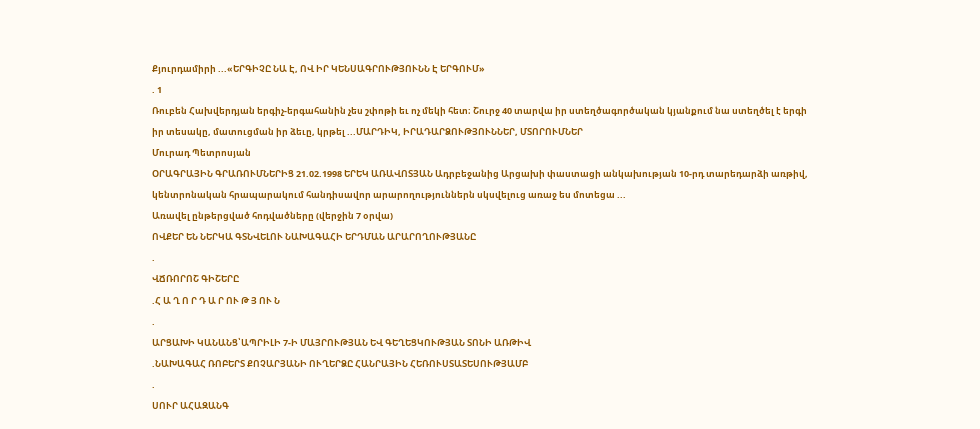Քյուրդամիրի ...«ԵՐԳԻՉԸ ՆԱ Է, ՈՎ ԻՐ ԿԵՆՍԱԳՐՈՒԹՅՈՒՆՆ Է ԵՐԳՈՒՄ»
. 1
Ռուբեն Հախվերդյան երգիչ-երգահանին չես շփոթի եւ ոչ մեկի հետ։ Շուրջ 40 տարվա իր ստեղծագործական կյանքում նա ստեղծել է երգի իր տեսակը, մատուցման իր ձեւը, կրթել ...ՄԱՐԴԻԿ, ԻՐԱԴԱՐՁՈՒԹՅՈՒՆՆԵՐ, ՄՏՈՐՈՒՄՆԵՐ
Մուրադ Պետրոսյան
ՕՐԱԳՐԱՅԻՆ ԳՐԱՌՈՒՄՆԵՐԻՑ 21.02.1998 ԵՐԵԿ ԱՌԱՎՈՏՅԱՆ Ադրբեջանից Արցախի փաստացի անկախության 10-րդ տարեդարձի առթիվ, կենտրոնական հրապարակում հանդիսավոր արարողություններն սկսվելուց առաջ ես մոտեցա ...
Առավել ընթերցված հոդվածները (վերջին 7 օրվա)
ՈՎՔԵՐ ԵՆ ՆԵՐԿԱ ԳՏՆՎԵԼՈՒ ՆԱԽԱԳԱՀԻ ԵՐԴՄԱՆ ԱՐԱՐՈՂՈՒԹՅԱՆԸ
.
ՎՃՌՈՐՈՇ ԳԻՇԵՐԸ
.Հ Ա Ղ Ո Ր Դ Ա Ր ՈՒ Թ Յ ՈՒ Ն
.
ԱՐՑԱԽԻ ԿԱՆԱՆՑ՝ԱՊՐԻԼԻ 7-Ի ՄԱՅՐՈՒԹՅԱՆ ԵՎ ԳԵՂԵՑԿՈՒԹՅԱՆ ՏՈՆԻ ԱՌԹԻՎ
.ՆԱԽԱԳԱՀ ՌՈԲԵՐՏ ՔՈՉԱՐՅԱՆԻ ՈՒՂԵՐՁԸ ՀԱՆՐԱՅԻՆ ՀԵՌՈՒՍՏԱՏԵՍՈՒԹՅԱՄԲ
.
ՍՈՒՐ ԱՀԱԶԱՆԳ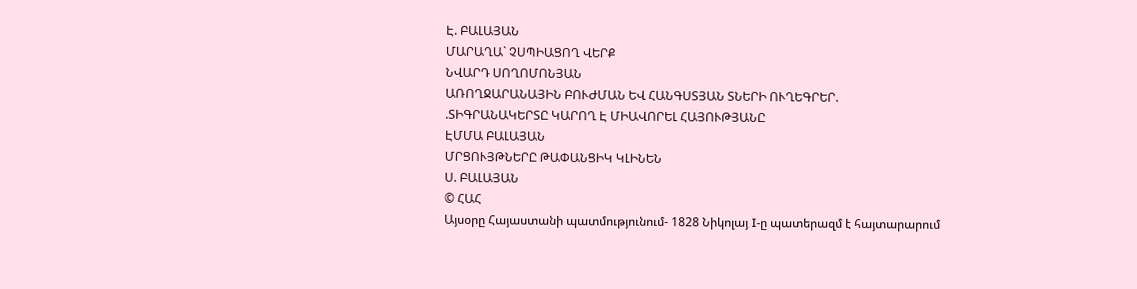Է. ԲԱԼԱՅԱՆ
ՄԱՐԱՂԱ` ՉՍՊԻԱՑՈՂ ՎԵՐՔ
ՆՎԱՐԴ ՍՈՂՈՄՈՆՅԱՆ
ԱՌՈՂՋԱՐԱՆԱՅԻՆ ԲՈՒԺՄԱՆ ԵՎ ՀԱՆԳՍՏՅԱՆ ՏՆԵՐԻ ՈՒՂԵԳՐԵՐ.
.ՏԻԳՐԱՆԱԿԵՐՏԸ ԿԱՐՈՂ Է ՄԻԱՎՈՐԵԼ ՀԱՅՈՒԹՅԱՆԸ
ԷՄՄԱ ԲԱԼԱՅԱՆ
ՄՐՑՈՒՅԹՆԵՐԸ ԹԱՓԱՆՑԻԿ ԿԼԻՆԵՆ
Ս. ԲԱԼԱՅԱՆ
© ՀԱՀ
Այսօրը Հայաստանի պատմությունում- 1828 Նիկոլայ I-ը պատերազմ է հայտարարում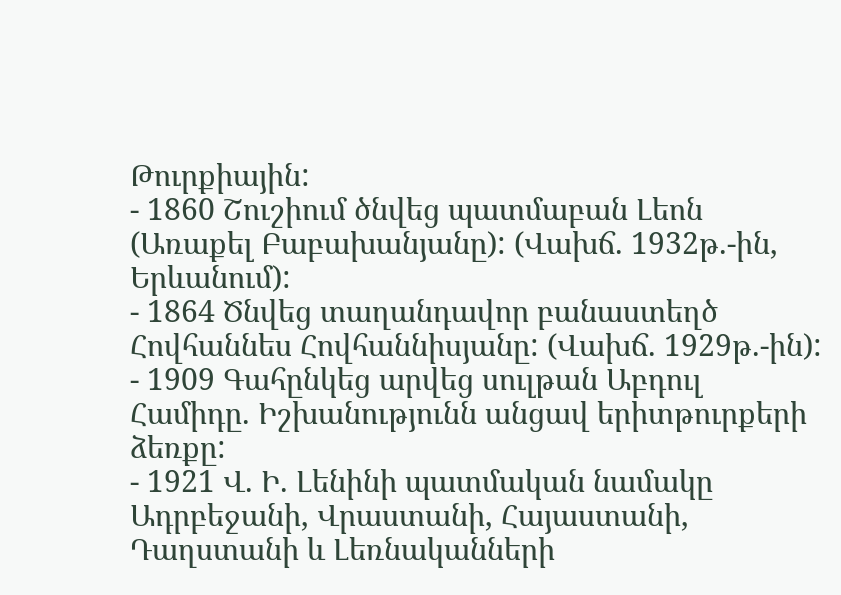Թուրքիային:
- 1860 Շուշիում ծնվեց պատմաբան Լեոն (Առաքել Բաբախանյանը): (Վախճ. 1932թ.-ին, Երևանում):
- 1864 Ծնվեց տաղանդավոր բանաստեղծ Հովհաննես Հովհաննիսյանը: (Վախճ. 1929թ.-ին):
- 1909 Գահընկեց արվեց սուլթան Աբդուլ Համիդը. Իշխանությունն անցավ երիտթուրքերի ձեռքը:
- 1921 Վ. Ի. Լենինի պատմական նամակը Ադրբեջանի, Վրաստանի, Հայաստանի, Դաղստանի և Լեռնականների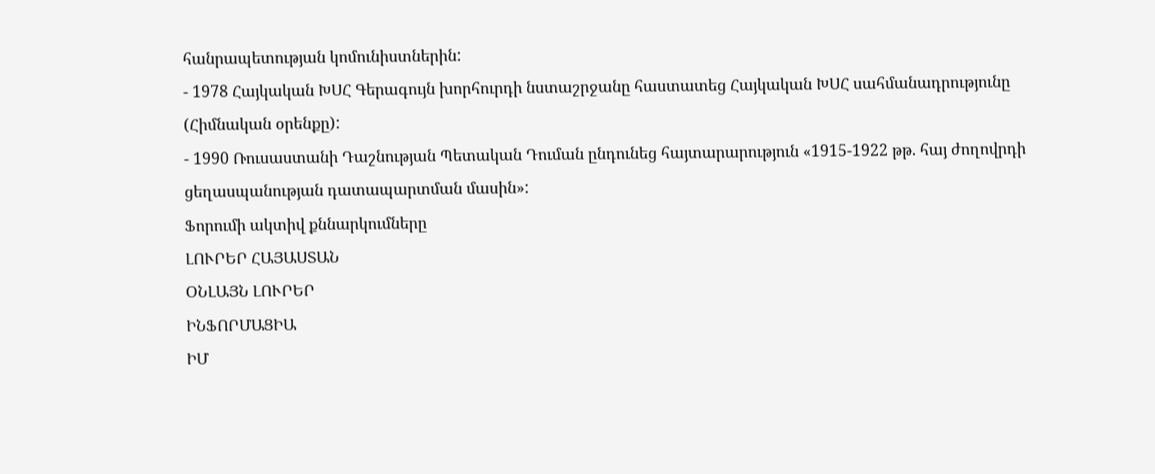հանրապետության կոմունիստներին:
- 1978 Հայկական ԽՍՀ Գերագույն խորհուրդի նստաշրջանը հաստատեց Հայկական ԽՍՀ սահմանադրությունը (Հիմնական օրենքը):
- 1990 Ռուսաստանի Դաշնության Պետական Դուման ընդունեց հայտարարություն «1915-1922 թթ. հայ ժողովրդի ցեղասպանության դատապարտման մասին»:
Ֆորումի ակտիվ քննարկումները
ԼՈՒՐԵՐ ՀԱՅԱՍՏԱՆ
ՕՆԼԱՅՆ ԼՈՒՐԵՐ
ԻՆՖՈՐՄԱՑԻԱ
ԻՄ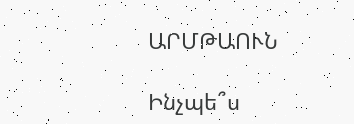ԱՐՄԹԱՈՒՆ

Ինչպե՞ս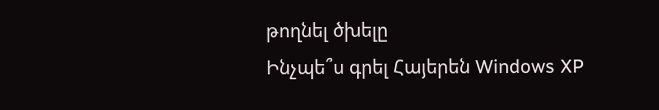թողնել ծխելը
Ինչպե՞ս գրել Հայերեն Windows XP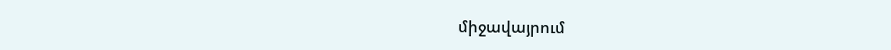միջավայրում